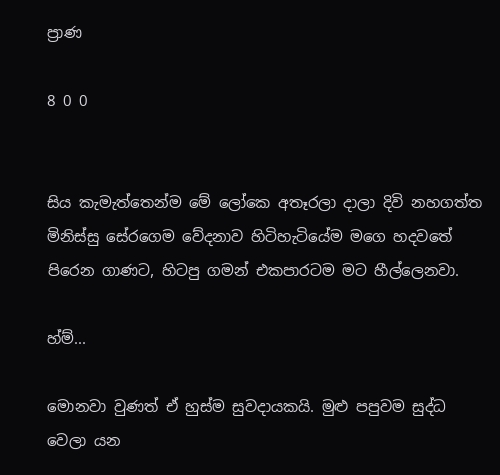ප්‍රාණ

8 0 0


සිය කැමැත්තෙන්ම මේ ලෝකෙ අතෑරලා දාලා දිවි නහගත්ත මිනිස්සු සේරගෙම වේදනාව හිටිහැටියේම මගෙ හදවතේ පිරෙන ගාණට, හිටපු ගමන් එකපාරටම මට හීල්ලෙනවා.

හ්ම්...

මොනවා වුණත් ඒ හුස්ම සුවදායකයි. මුළු පපුවම සුද්ධ වෙලා යන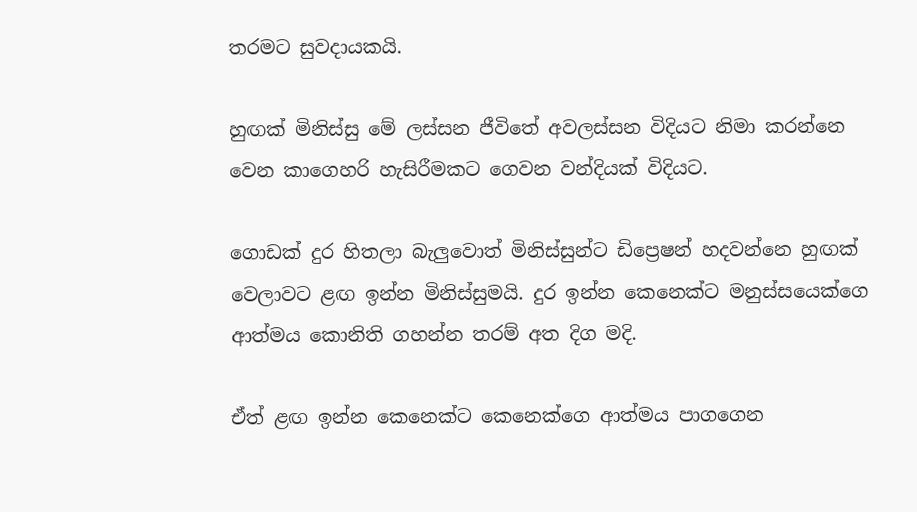තරමට සුවදායකයි.

හුඟක් මිනිස්සු මේ ලස්සන ජීවිතේ අවලස්සන විදියට නිමා කරන්නෙ වෙන කාගෙහරි හැසිරීමකට ගෙවන වන්දියක් විදියට.

ගොඩක් දුර හිතලා බැලුවොත් මිනිස්සුන්ට ඩිප්‍රෙෂන් හදවන්නෙ හුඟක් වෙලාවට ළඟ ඉන්න මිනිස්සුමයි. දුර ඉන්න කෙනෙක්ට මනුස්සයෙක්ගෙ ආත්මය කොනිති ගහන්න තරම් අත දිග මදි.

ඒත් ළඟ ඉන්න කෙනෙක්ට කෙනෙක්ගෙ ආත්මය පාගගෙන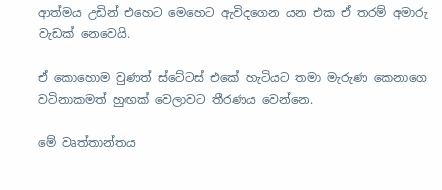ආත්මය උඩින් එහෙට මෙහෙට ඇවිදගෙන යන එක ඒ තරම් අමාරු වැඩක් නෙවෙයි.

ඒ කොහොම වුණත් ස්ටේටස් එකේ හැටියට තමා මැරුණ කෙනාගෙ වටිනාකමත් හුඟක් වෙලාවට තීරණය වෙන්නෙ.

මේ වෘත්තාන්තය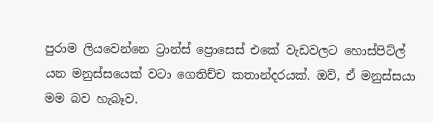පුරාම ලියවෙන්නෙ ට්‍රාන්ස් ප්‍රොසෙස් එකේ වැඩවලට හොස්පිට්ල් යන මනුස්සයෙක් වටා ගෙතිච්ච කතාන්දරයක්. ඔව්, ඒ මනුස්සයා මම බව හැබෑව.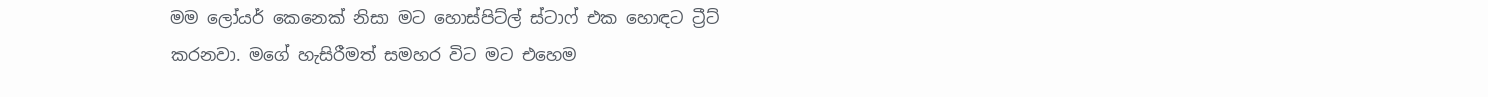මම ලෝයර් කෙනෙක් නිසා මට හොස්පිට්ල් ස්ටාෆ් එක හොඳට ට්‍රීට් කරනවා. මගේ හැසිරීමත් සමහර විට මට එහෙම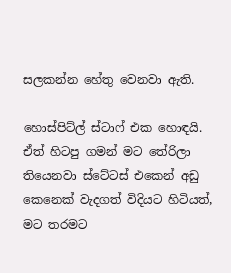සලකන්න හේතු වෙනවා ඇති.

හොස්පිට්ල් ස්ටාෆ් එක හොඳයි. ඒත් හිටපු ගමන් මට තේරිලා තියෙනවා ස්ටේටස් එකෙන් අඩු කෙනෙක් වැදගත් විදියට හිටියත්, මට තරමට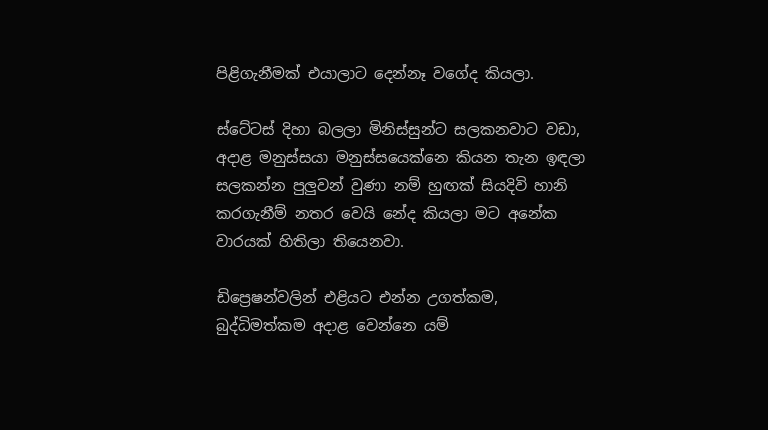පිළිගැනීමක් එයාලාට දෙන්නෑ වගේද කියලා.

ස්ටේටස් දිහා බලලා මිනිස්සුන්ට සලකනවාට වඩා, අදාළ මනුස්සයා මනුස්සයෙක්නෙ කියන තැන ඉඳලා සලකන්න පුලුවන් වුණා නම් හුඟක් සියදිවි හානි කරගැනීම් නතර වෙයි නේද කියලා මට අනේක වාරයක් හිතිලා තියෙනවා.

ඩිප්‍රෙෂන්වලින් එළියට එන්න උගත්කම, බුද්ධිමත්කම අදාළ වෙන්නෙ යම්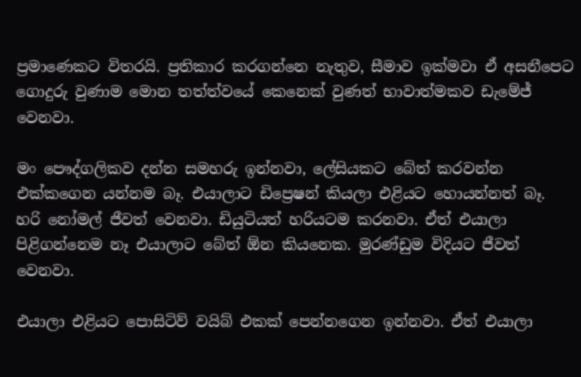ප්‍රමාණෙකට විතරයි. ප්‍රතිකාර කරගන්නෙ නැතුව, සීමාව ඉක්මවා ඒ අසනීපෙට ගොදුරු වුණාම මොන තත්ත්වයේ කෙනෙක් වුණත් භාවාත්මකව ඩැමේජ් වෙනවා.

මං පෞද්ගලිකව දන්න සමහරු ඉන්නවා, ලේසියකට බේත් කරවන්න එක්කගෙන යන්නම බෑ. එයාලාට ඩිප්‍රෙෂන් කියලා එළියට හොයන්නත් බෑ. හරි නෝමල් ජීවත් වෙනවා. ඩියුටියත් හරියටම කරනවා. ඒත් එයාලා පිළිගන්නෙම නෑ එයාලාට බේත් ඕන කියනෙක. මුරණ්ඩුම විදියට ජීවත් වෙනවා.

එයාලා එළියට පොසිටිව් වයිබ් එකක් පෙන්නගෙන ඉන්නවා. ඒත් එයාලා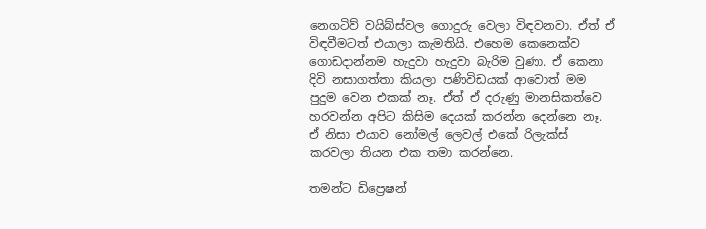නෙගටිව් වයිබ්ස්වල ගොදුරු වෙලා විඳවනවා. ඒත් ඒ විඳවීමටත් එයාලා කැමතියි. එහෙම කෙනෙක්ව ගොඩදාන්නම හැදුවා හැදුවා බැරිම වුණා. ඒ කෙනා දිවි නසාගත්තා කියලා පණිවිඩයක් ආවොත් මම පුදුම වෙන එකක් නෑ. ඒත් ඒ දරුණු මානසිකත්වෙ හරවන්න අපිට කිසිම දෙයක් කරන්න දෙන්නෙ නෑ. ඒ නිසා එයාව නෝමල් ලෙවල් එකේ රිලැක්ස් කරවලා තියන එක තමා කරන්නෙ.

තමන්ට ඩිප්‍රෙෂන්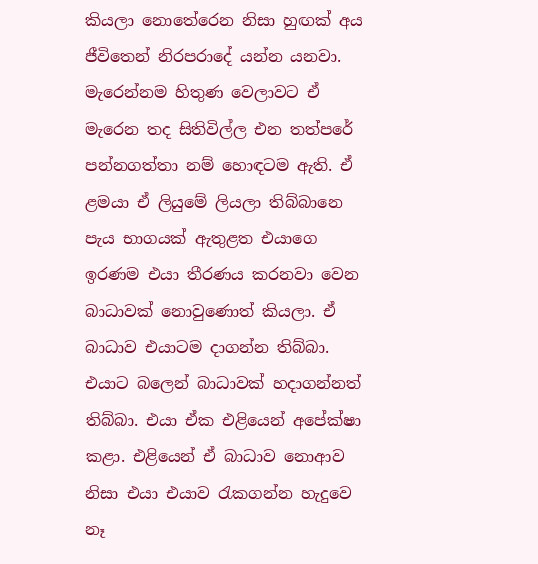කියලා නොතේරෙන නිසා හුඟක් අය ජීවිතෙන් නිරපරාදේ යන්න යනවා. මැරෙන්නම හිතුණ වෙලාවට ඒ මැරෙන තද සිතිවිල්ල එන තත්පරේ පන්නගත්තා නම් හොඳටම ඇති. ඒ ළමයා ඒ ලියුමේ ලියලා තිබ්බානෙ පැය භාගයක් ඇතුළත එයාගෙ ඉරණම එයා තීරණය කරනවා වෙන බාධාවක් නොවුණොත් කියලා. ඒ බාධාව එයාටම දාගන්න තිබ්බා. එයාට බලෙන් බාධාවක් හදාගන්නත් තිබ්බා. එයා ඒක එළියෙන් අපේක්ෂා කළා. එළියෙන් ඒ බාධාව නොආව නිසා එයා එයාව රැකගන්න හැදුවෙ නෑ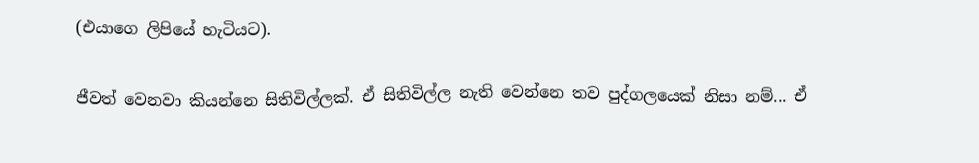(එයාගෙ ලිපියේ හැටියට).

ජීවත් වෙනවා කියන්නෙ සිතිවිල්ලක්. ඒ සිතිවිල්ල නැති වෙන්නෙ තව පුද්ගලයෙක් නිසා නම්... ඒ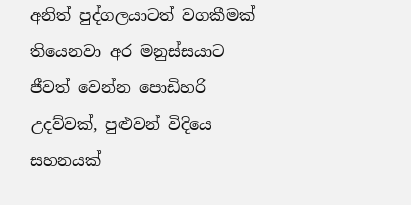අනිත් පුද්ගලයාටත් වගකීමක් තියෙනවා අර මනුස්සයාට ජීවත් වෙන්න පොඩිහරි උදව්වක්, පුළුවන් විදියෙ සහනයක්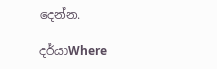දෙන්න.

දර්යාWhere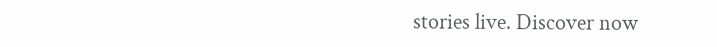stories live. Discover now